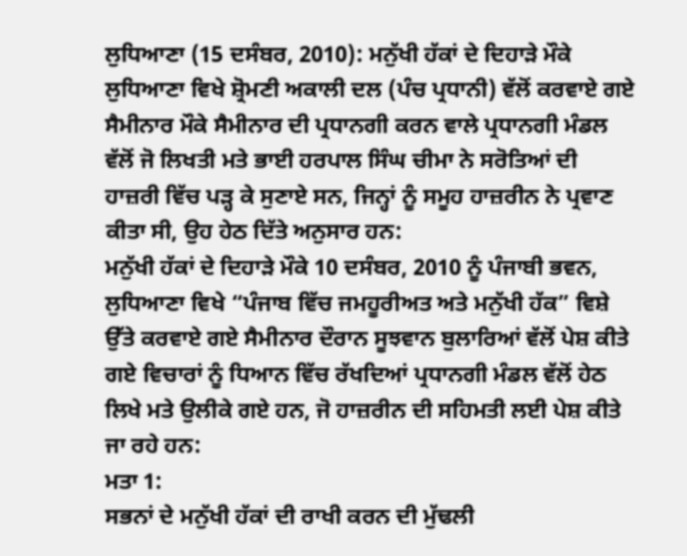ਲੁਧਿਆਣਾ (15 ਦਸੰਬਰ, 2010): ਮਨੁੱਖੀ ਹੱਕਾਂ ਦੇ ਦਿਹਾੜੇ ਮੌਕੇ ਲੁਧਿਆਣਾ ਵਿਖੇ ਸ਼੍ਰੋਮਣੀ ਅਕਾਲੀ ਦਲ (ਪੰਚ ਪ੍ਰਧਾਨੀ) ਵੱਲੋਂ ਕਰਵਾਏ ਗਏ ਸੈਮੀਨਾਰ ਮੌਕੇ ਸੈਮੀਨਾਰ ਦੀ ਪ੍ਰਧਾਨਗੀ ਕਰਨ ਵਾਲੇ ਪ੍ਰਧਾਨਗੀ ਮੰਡਲ ਵੱਲੋਂ ਜੋ ਲਿਖਤੀ ਮਤੇ ਭਾਈ ਹਰਪਾਲ ਸਿੰਘ ਚੀਮਾ ਨੇ ਸਰੋਤਿਆਂ ਦੀ ਹਾਜ਼ਰੀ ਵਿੱਚ ਪੜ੍ਹ ਕੇ ਸੁਣਾਏ ਸਨ, ਜਿਨ੍ਹਾਂ ਨੂੰ ਸਮੂਹ ਹਾਜ਼ਰੀਨ ਨੇ ਪ੍ਰਵਾਣ ਕੀਤਾ ਸੀ, ਉਹ ਹੇਠ ਦਿੱਤੇ ਅਨੁਸਾਰ ਹਨ:
ਮਨੁੱਖੀ ਹੱਕਾਂ ਦੇ ਦਿਹਾੜੇ ਮੌਕੇ 10 ਦਸੰਬਰ, 2010 ਨੂੰ ਪੰਜਾਬੀ ਭਵਨ, ਲੁਧਿਆਣਾ ਵਿਖੇ “ਪੰਜਾਬ ਵਿੱਚ ਜਮਹੂਰੀਅਤ ਅਤੇ ਮਨੁੱਖੀ ਹੱਕ” ਵਿਸ਼ੇ ਉੱਤੇ ਕਰਵਾਏ ਗਏ ਸੈਮੀਨਾਰ ਦੌਰਾਨ ਸੂਝਵਾਨ ਬੁਲਾਰਿਆਂ ਵੱਲੋਂ ਪੇਸ਼ ਕੀਤੇ ਗਏ ਵਿਚਾਰਾਂ ਨੂੰ ਧਿਆਨ ਵਿੱਚ ਰੱਖਦਿਆਂ ਪ੍ਰਧਾਨਗੀ ਮੰਡਲ ਵੱਲੋਂ ਹੇਠ ਲਿਖੇ ਮਤੇ ਉਲੀਕੇ ਗਏ ਹਨ, ਜੋ ਹਾਜ਼ਰੀਨ ਦੀ ਸਹਿਮਤੀ ਲਈ ਪੇਸ਼ ਕੀਤੇ ਜਾ ਰਹੇ ਹਨ:
ਮਤਾ 1:
ਸਭਨਾਂ ਦੇ ਮਨੁੱਖੀ ਹੱਕਾਂ ਦੀ ਰਾਖੀ ਕਰਨ ਦੀ ਮੁੱਢਲੀ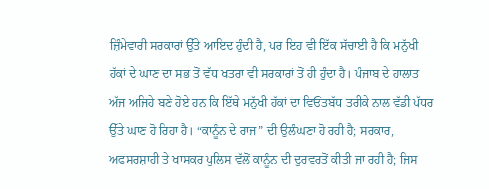ਜ਼ਿੰਮੇਵਾਰੀ ਸਰਕਾਰਾਂ ਉੱਤੇ ਆਇਦ ਹੁੰਦੀ ਹੈ, ਪਰ ਇਹ ਵੀ ਇੱਕ ਸੱਚਾਈ ਹੈ ਕਿ ਮਨੁੱਖੀ ਹੱਕਾਂ ਦੇ ਘਾਣ ਦਾ ਸਭ ਤੋਂ ਵੱਧ ਖਤਰਾ ਵੀ ਸਰਕਾਰਾਂ ਤੋਂ ਹੀ ਹੁੰਦਾ ਹੈ। ਪੰਜਾਬ ਦੇ ਹਾਲਾਤ ਅੱਜ ਅਜਿਹੇ ਬਣੇ ਹੋਏ ਹਨ ਕਿ ਇੱਥੇ ਮਨੁੱਖੀ ਹੱਕਾਂ ਦਾ ਵਿਓਂਤਬੱਧ ਤਰੀਕੇ ਨਾਲ ਵੱਡੀ ਪੱਧਰ ਉੱਤੇ ਘਾਣ ਹੋ ਰਿਹਾ ਹੈ। “ਕਾਨੂੰਨ ਦੇ ਰਾਜ” ਦੀ ਉਲੰਘਣਾ ਹੋ ਰਹੀ ਹੈ; ਸਰਕਾਰ, ਅਫਸਰਸ਼ਾਹੀ ਤੇ ਖਾਸਕਰ ਪੁਲਿਸ ਵੱਲੋਂ ਕਾਨੂੰਨ ਦੀ ਦੁਰਵਰਤੋਂ ਕੀਤੀ ਜਾ ਰਹੀ ਹੈ; ਜਿਸ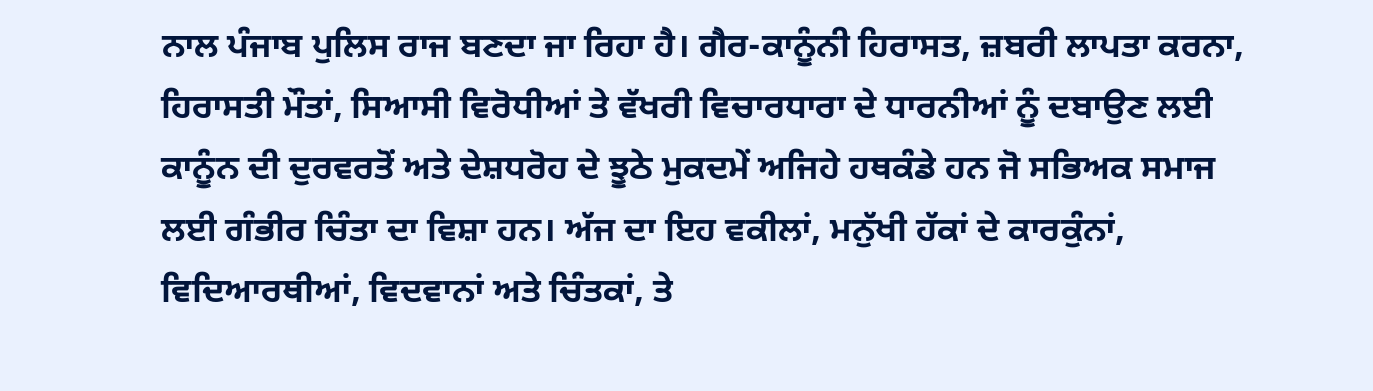ਨਾਲ ਪੰਜਾਬ ਪੁਲਿਸ ਰਾਜ ਬਣਦਾ ਜਾ ਰਿਹਾ ਹੈ। ਗੈਰ-ਕਾਨੂੰਨੀ ਹਿਰਾਸਤ, ਜ਼ਬਰੀ ਲਾਪਤਾ ਕਰਨਾ, ਹਿਰਾਸਤੀ ਮੌਤਾਂ, ਸਿਆਸੀ ਵਿਰੋਧੀਆਂ ਤੇ ਵੱਖਰੀ ਵਿਚਾਰਧਾਰਾ ਦੇ ਧਾਰਨੀਆਂ ਨੂੰ ਦਬਾਉਣ ਲਈ ਕਾਨੂੰਨ ਦੀ ਦੁਰਵਰਤੋਂ ਅਤੇ ਦੇਸ਼ਧਰੋਹ ਦੇ ਝੂਠੇ ਮੁਕਦਮੇਂ ਅਜਿਹੇ ਹਥਕੰਡੇ ਹਨ ਜੋ ਸਭਿਅਕ ਸਮਾਜ ਲਈ ਗੰਭੀਰ ਚਿੰਤਾ ਦਾ ਵਿਸ਼ਾ ਹਨ। ਅੱਜ ਦਾ ਇਹ ਵਕੀਲਾਂ, ਮਨੁੱਖੀ ਹੱਕਾਂ ਦੇ ਕਾਰਕੁੰਨਾਂ, ਵਿਦਿਆਰਥੀਆਂ, ਵਿਦਵਾਨਾਂ ਅਤੇ ਚਿੰਤਕਾਂ, ਤੇ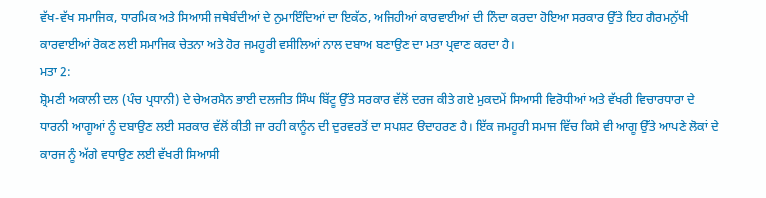ਵੱਖ-ਵੱਖ ਸਮਾਜਿਕ, ਧਾਰਮਿਕ ਅਤੇ ਸਿਆਸੀ ਜਥੇਬੰਦੀਆਂ ਦੇ ਨੁਮਾਇੰਦਿਆਂ ਦਾ ਇਕੱਠ, ਅਜਿਹੀਆਂ ਕਾਰਵਾਈਆਂ ਦੀ ਨਿੰਦਾ ਕਰਦਾ ਹੋਇਆ ਸਰਕਾਰ ਉੱਤੇ ਇਹ ਗੈਰਮਨੁੱਖੀ ਕਾਰਵਾਈਆਂ ਰੋਕਣ ਲਈ ਸਮਾਜਿਕ ਚੇਤਨਾ ਅਤੇ ਹੋਰ ਜਮਹੂਰੀ ਵਸੀਲਿਆਂ ਨਾਲ ਦਬਾਅ ਬਣਾਉਣ ਦਾ ਮਤਾ ਪ੍ਰਵਾਣ ਕਰਦਾ ਹੈ।
ਮਤਾ 2:
ਸ਼੍ਰੋਮਣੀ ਅਕਾਲੀ ਦਲ (ਪੰਚ ਪ੍ਰਧਾਨੀ) ਦੇ ਚੇਅਰਮੈਨ ਭਾਈ ਦਲਜੀਤ ਸਿੰਘ ਬਿੱਟੂ ਉੱਤੇ ਸਰਕਾਰ ਵੱਲੋਂ ਦਰਜ ਕੀਤੇ ਗਏ ਮੁਕਦਮੇਂ ਸਿਆਸੀ ਵਿਰੋਧੀਆਂ ਅਤੇ ਵੱਖਰੀ ਵਿਚਾਰਧਾਰਾ ਦੇ ਧਾਰਨੀ ਆਗੂਆਂ ਨੂੰ ਦਬਾਉਣ ਲਈ ਸਰਕਾਰ ਵੱਲੋਂ ਕੀਤੀ ਜਾ ਰਹੀ ਕਾਨੂੰਨ ਦੀ ਦੁਰਵਰਤੋਂ ਦਾ ਸਪਸ਼ਟ ੳਦਾਹਰਣ ਹੈ। ਇੱਕ ਜਮਹੂਰੀ ਸਮਾਜ ਵਿੱਚ ਕਿਸੇ ਵੀ ਆਗੂ ਉੱਤੇ ਆਪਣੇ ਲੋਕਾਂ ਦੇ ਕਾਰਜ ਨੂੰ ਅੱਗੇ ਵਧਾਉਣ ਲਈ ਵੱਖਰੀ ਸਿਆਸੀ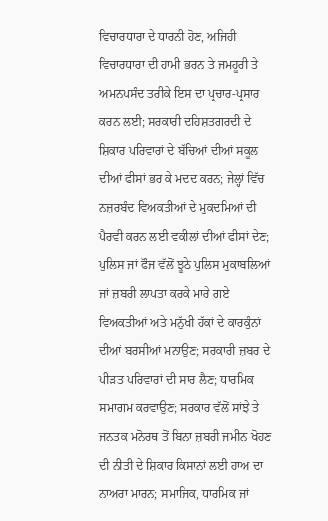ਵਿਚਾਰਧਾਰਾ ਦੇ ਧਾਰਨੀ ਹੋਣ, ਅਜਿਹੀ ਵਿਚਾਰਧਾਰਾ ਦੀ ਹਾਮੀ ਭਰਨ ਤੇ ਜਮਹੂਰੀ ਤੇ ਅਮਨਪਸੰਦ ਤਰੀਕੇ ਇਸ ਦਾ ਪ੍ਰਚਾਰ-ਪ੍ਰਸਾਰ ਕਰਨ ਲਈ; ਸਰਕਾਰੀ ਦਹਿਸ਼ਤਗਰਦੀ ਦੇ ਸ਼ਿਕਾਰ ਪਰਿਵਾਰਾਂ ਦੇ ਬੱਚਿਆਂ ਦੀਆਂ ਸਕੂਲ ਦੀਆਂ ਫੀਸਾਂ ਭਰ ਕੇ ਮਦਦ ਕਰਨ; ਜੇਲ੍ਹਾਂ ਵਿੱਚ ਨਜ਼ਰਬੰਦ ਵਿਅਕਤੀਆਂ ਦੇ ਮੁਕਦਮਿਆਂ ਦੀ ਪੈਰਵੀ ਕਰਨ ਲਈ ਵਕੀਲਾਂ ਦੀਆਂ ਫੀਸਾਂ ਦੇਣ; ਪੁਲਿਸ ਜਾਂ ਫੌਜ ਵੱਲੋਂ ਝੂਠੇ ਪੁਲਿਸ ਮੁਕਾਬਲਿਆਂ ਜਾਂ ਜ਼ਬਰੀ ਲਾਪਤਾ ਕਰਕੇ ਮਾਰੇ ਗਏ ਵਿਅਕਤੀਆਂ ਅਤੇ ਮਨੁੱਖੀ ਹੱਕਾਂ ਦੇ ਕਾਰਕੁੰਨਾਂ ਦੀਆਂ ਬਰਸੀਆਂ ਮਨਾਉਣ; ਸਰਕਾਰੀ ਜ਼ਬਰ ਦੇ ਪੀੜਤ ਪਰਿਵਾਰਾਂ ਦੀ ਸਾਰ ਲੈਣ; ਧਾਰਮਿਕ ਸਮਾਗਮ ਕਰਵਾਉਣ; ਸਰਕਾਰ ਵੱਲੋਂ ਸਾਂਝੇ ਤੇ ਜਨਤਕ ਮਨੋਰਥ ਤੋਂ ਬਿਨਾ ਜ਼ਬਰੀ ਜਮੀਨ ਖੋਹਣ ਦੀ ਨੀਤੀ ਦੇ ਸ਼ਿਕਾਰ ਕਿਸਾਨਾਂ ਲਈ ਹਾਅ ਦਾ ਨਾਅਰਾ ਮਾਰਨ; ਸਮਾਜਿਕ, ਧਾਰਮਿਕ ਜਾਂ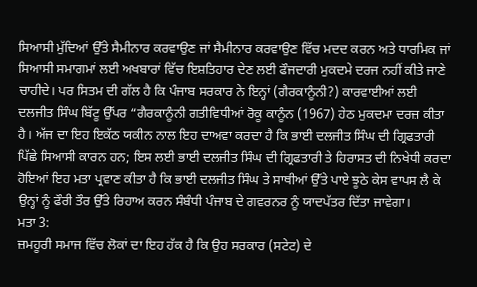ਸਿਆਸੀ ਮੁੱਦਿਆਂ ਉੱਤੇ ਸੈਮੀਨਾਰ ਕਰਵਾਉਣ ਜਾਂ ਸੈਮੀਨਾਰ ਕਰਵਾਉਣ ਵਿੱਚ ਮਦਦ ਕਰਨ ਅਤੇ ਧਾਰਮਿਕ ਜਾਂ ਸਿਆਸੀ ਸਮਾਗਮਾਂ ਲਈ ਅਖਬਾਰਾਂ ਵਿੱਚ ਇਸ਼ਤਿਹਾਰ ਦੇਣ ਲਈ ਫੌਜਦਾਰੀ ਮੁਕਦਮੇ ਦਰਜ ਨਹੀਂ ਕੀਤੇ ਜਾਣੇ ਚਾਹੀਦੇ। ਪਰ ਸਿਤਮ ਦੀ ਗੱਲ ਹੈ ਕਿ ਪੰਜਾਬ ਸਰਕਾਰ ਨੇ ਇਨ੍ਹਾਂ (ਗੈਰਕਾਨੂੰਨੀ?) ਕਾਰਵਾਈਆਂ ਲਈ ਦਲਜੀਤ ਸਿੰਘ ਬਿੱਟੂ ਉੱਪਰ “ਗੈਰਕਾਨੂੰਨੀ ਗਤੀਵਿਧੀਆਂ ਰੋਕੂ ਕਾਨੂੰਨ (1967) ਹੇਠ ਮੁਕਦਮਾ ਦਰਜ਼ ਕੀਤਾ ਹੈ। ਅੱਜ ਦਾ ਇਹ ਇਕੱਠ ਯਕੀਨ ਨਾਲ ਇਹ ਦਾਅਵਾ ਕਰਦਾ ਹੈ ਕਿ ਭਾਈ ਦਲਜੀਤ ਸਿੰਘ ਦੀ ਗ੍ਰਿਫਤਾਰੀ ਪਿੱਛੇ ਸਿਆਸੀ ਕਾਰਨ ਹਨ; ਇਸ ਲਈ ਭਾਈ ਦਲਜੀਤ ਸਿੰਘ ਦੀ ਗ੍ਰਿਫਤਾਰੀ ਤੇ ਹਿਰਾਸਤ ਦੀ ਨਿਖੇਧੀ ਕਰਦਾ ਹੋਇਆਂ ਇਹ ਮਤਾ ਪ੍ਰਵਾਣ ਕੀਤਾ ਹੈ ਕਿ ਭਾਈ ਦਲਜੀਤ ਸਿੰਘ ਤੇ ਸਾਥੀਆਂ ਉੱਤੇ ਪਾਏ ਝੂਠੇ ਕੇਸ ਵਾਪਸ ਲੈ ਕੇ ਉਨ੍ਹਾਂ ਨੂੰ ਫੌਰੀ ਤੌਰ ਉੱਤੇ ਰਿਹਾਅ ਕਰਨ ਸੰਬੰਧੀ ਪੰਜਾਬ ਦੇ ਗਵਰਨਰ ਨੂੰ ਯਾਦਪੱਤਰ ਦਿੱਤਾ ਜਾਵੇਗਾ।
ਮਤਾ 3:
ਜ਼ਮਹੂਰੀ ਸਮਾਜ ਵਿੱਚ ਲੋਕਾਂ ਦਾ ਇਹ ਹੱਕ ਹੈ ਕਿ ਉਹ ਸਰਕਾਰ (ਸਟੇਟ) ਦੇ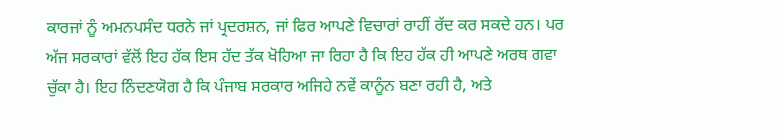ਕਾਰਜਾਂ ਨੂੰ ਅਮਨਪਸੰਦ ਧਰਨੇ ਜਾਂ ਪ੍ਰਦਰਸ਼ਨ, ਜਾਂ ਫਿਰ ਆਪਣੇ ਵਿਚਾਰਾਂ ਰਾਹੀਂ ਰੱਦ ਕਰ ਸਕਦੇ ਹਨ। ਪਰ ਅੱਜ ਸਰਕਾਰਾਂ ਵੱਲੋਂ ਇਹ ਹੱਕ ਇਸ ਹੱਦ ਤੱਕ ਖੋਹਿਆ ਜਾ ਰਿਹਾ ਹੈ ਕਿ ਇਹ ਹੱਕ ਹੀ ਆਪਣੇ ਅਰਥ ਗਵਾ ਚੁੱਕਾ ਹੈ। ਇਹ ਨਿੰਦਣਯੋਗ ਹੈ ਕਿ ਪੰਜਾਬ ਸਰਕਾਰ ਅਜਿਹੇ ਨਵੇਂ ਕਾਨੂੰਨ ਬਣਾ ਰਹੀ ਹੈ, ਅਤੇ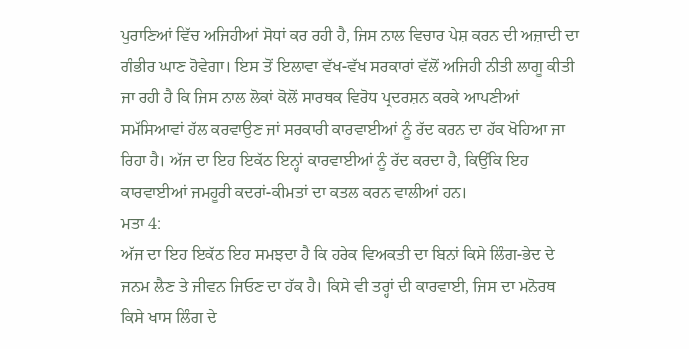ਪੁਰਾਣਿਆਂ ਵਿੱਚ ਅਜਿਹੀਆਂ ਸੋਧਾਂ ਕਰ ਰਹੀ ਹੈ, ਜਿਸ ਨਾਲ ਵਿਚਾਰ ਪੇਸ਼ ਕਰਨ ਦੀ ਅਜ਼ਾਦੀ ਦਾ ਗੰਭੀਰ ਘਾਣ ਹੋਵੇਗਾ। ਇਸ ਤੋਂ ਇਲਾਵਾ ਵੱਖ-ਵੱਖ ਸਰਕਾਰਾਂ ਵੱਲੋਂ ਅਜਿਹੀ ਨੀਤੀ ਲਾਗੂ ਕੀਤੀ ਜਾ ਰਹੀ ਹੈ ਕਿ ਜਿਸ ਨਾਲ ਲੋਕਾਂ ਕੋਲੋਂ ਸਾਰਥਕ ਵਿਰੋਧ ਪ੍ਰਦਰਸ਼ਨ ਕਰਕੇ ਆਪਣੀਆਂ ਸਮੱਸਿਆਵਾਂ ਹੱਲ ਕਰਵਾਉਣ ਜਾਂ ਸਰਕਾਰੀ ਕਾਰਵਾਈਆਂ ਨੂੰ ਰੱਦ ਕਰਨ ਦਾ ਹੱਕ ਖੋਹਿਆ ਜਾ ਰਿਹਾ ਹੈ। ਅੱਜ ਦਾ ਇਹ ਇਕੱਠ ਇਨ੍ਹਾਂ ਕਾਰਵਾਈਆਂ ਨੂੰ ਰੱਦ ਕਰਦਾ ਹੈ, ਕਿਉਂਕਿ ਇਹ ਕਾਰਵਾਈਆਂ ਜਮਹੂਰੀ ਕਦਰਾਂ-ਕੀਮਤਾਂ ਦਾ ਕਤਲ ਕਰਨ ਵਾਲੀਆਂ ਹਨ।
ਮਤਾ 4:
ਅੱਜ ਦਾ ਇਹ ਇਕੱਠ ਇਹ ਸਮਝਦਾ ਹੈ ਕਿ ਹਰੇਕ ਵਿਅਕਤੀ ਦਾ ਬਿਨਾਂ ਕਿਸੇ ਲਿੰਗ-ਭੇਦ ਦੇ ਜਨਮ ਲੈਣ ਤੇ ਜੀਵਨ ਜਿਓਣ ਦਾ ਹੱਕ ਹੈ। ਕਿਸੇ ਵੀ ਤਰ੍ਹਾਂ ਦੀ ਕਾਰਵਾਈ, ਜਿਸ ਦਾ ਮਨੋਰਥ ਕਿਸੇ ਖਾਸ ਲਿੰਗ ਦੇ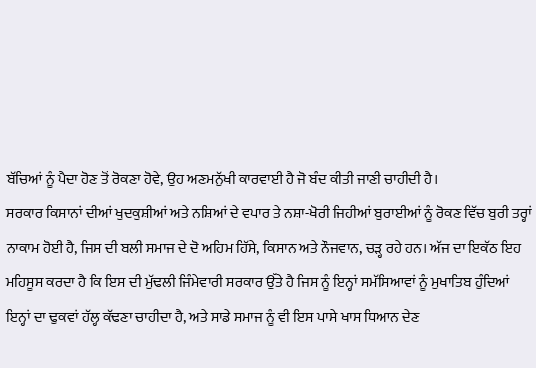ਬੱਚਿਆਂ ਨੂੰ ਪੈਦਾ ਹੋਣ ਤੋਂ ਰੋਕਣਾ ਹੋਵੇ, ਉਹ ਅਣਮਨੁੱਖੀ ਕਾਰਵਾਈ ਹੈ ਜੋ ਬੰਦ ਕੀਤੀ ਜਾਣੀ ਚਾਹੀਦੀ ਹੈ।
ਸਰਕਾਰ ਕਿਸਾਨਾਂ ਦੀਆਂ ਖੁਦਕੁਸ਼ੀਆਂ ਅਤੇ ਨਸ਼ਿਆਂ ਦੇ ਵਪਾਰ ਤੇ ਨਸ਼ਾ-ਖੋਰੀ ਜਿਹੀਆਂ ਬੁਰਾਈਆਂ ਨੂੰ ਰੋਕਣ ਵਿੱਚ ਬੁਰੀ ਤਰ੍ਹਾਂ ਨਾਕਾਮ ਹੋਈ ਹੈ, ਜਿਸ ਦੀ ਬਲੀ ਸਮਾਜ ਦੇ ਦੋ ਅਹਿਮ ਹਿੱਸੇ, ਕਿਸਾਨ ਅਤੇ ਨੌਜਵਾਨ, ਚੜ੍ਹ ਰਹੇ ਹਨ। ਅੱਜ ਦਾ ਇਕੱਠ ਇਹ ਮਹਿਸੂਸ ਕਰਦਾ ਹੈ ਕਿ ਇਸ ਦੀ ਮੁੱਢਲੀ ਜਿੰਮੇਵਾਰੀ ਸਰਕਾਰ ਉੱਤੇ ਹੈ ਜਿਸ ਨੂੰ ਇਨ੍ਹਾਂ ਸਮੱਸਿਆਵਾਂ ਨੂੰ ਮੁਖਾਤਿਬ ਹੁੰਦਿਆਂ ਇਨ੍ਹਾਂ ਦਾ ਢੁਕਵਾਂ ਹੱਲ੍ਹ ਕੱਢਣਾ ਚਾਹੀਦਾ ਹੈ, ਅਤੇ ਸਾਡੇ ਸਮਾਜ ਨੂੰ ਵੀ ਇਸ ਪਾਸੇ ਖਾਸ ਧਿਆਨ ਦੇਣ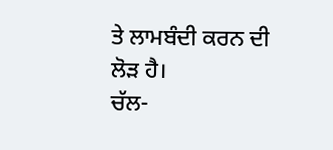ਤੇ ਲਾਮਬੰਦੀ ਕਰਨ ਦੀ ਲੋੜ ਹੈ।
ਚੱਲ-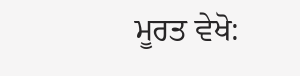ਮੂਰਤ ਵੇਖੋ: